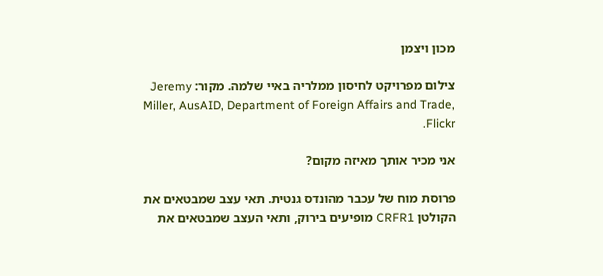מכון ויצמן

צילום מפרויקט לחיסון ממלריה באיי שלמה. מקור: Jeremy Miller, AusAID, Department of Foreign Affairs and Trade, Flickr.

אני מכיר אותך מאיזה מקום?

פרוסת מוח של עכבר מהונדס גנטית. תאי עצב שמבטאים את הקולטן CRFR1 מופיעים בירוק, ותאי העצב שמבטאים את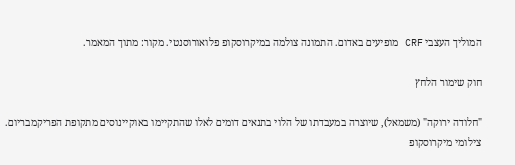המוליך העצבי CRF מופיעים באדום. התמונה צולמה במיקרוסקופ פלואורוסנטי. מקור: מתוך המאמר.

חוק שימור הלחץ

"חלודה ירוקה" (משמאל), שיוצרה במעבדתו של הלוי בתנאים דומים לאלו שהתקיימו באוקיינוסים מתקופת הפריקמבריום. צילומי מיקרוסקופ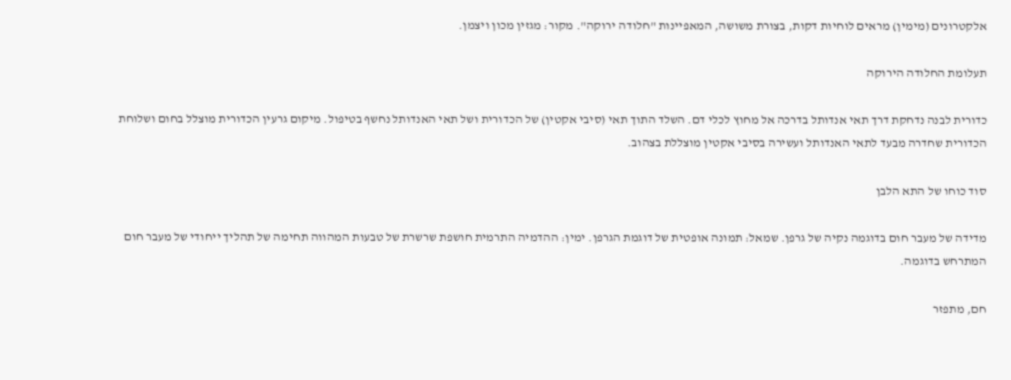אלקטרונים (מימין) מראים לוחיות דקות, בצורת משושה, המאפיינות "חלודה ירוקה". מקור: מגזין מכון ויצמן.

תעלומת החלודה הירוקה

כדורית לבנה נדחקת דרך תאי אנדותל בדרכה אל מחוץ לכלי דם. השלד התוך תאי (סיבי אקטין) של הכדורית ושל תאי האנדותל נחשף בטיפול. מיקום גרעין הכדורית מוצלל בחום ושלוחת הכדורית שחדרה מבעד לתאי האנדותל ועשירה בסיבי אקטין מוצללת בצהוב.

סוד כוחו של התא הלבן

מדידה של מעבר חום בדוגמה נקיה של גרפן. שמאל: תמונה אופטית של דוגמת הגרפן. ימין: ההדמיה התרמית חושפת שרשרת של טבעות המהווה תחימה של תהליך ייחודי של מעבר חום המתרחש בדוגמה.

חם, מתפזר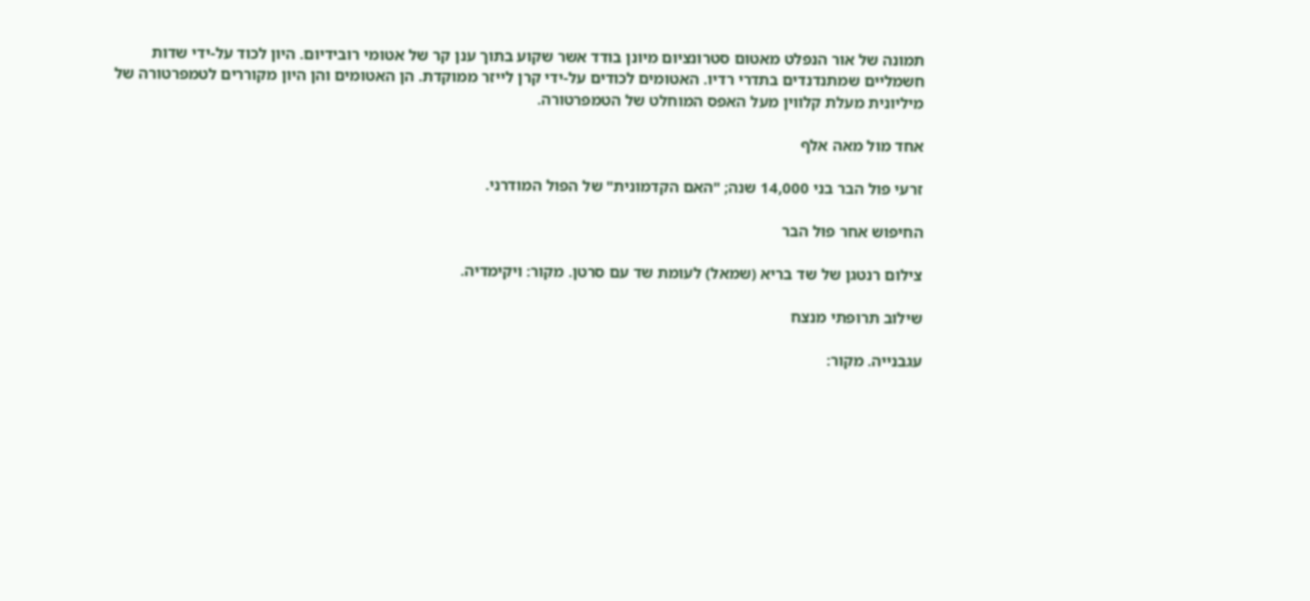תמונה של אור הנפלט מאטום סטרונציום מיונן בודד אשר שקוע בתוך ענן קר של אטומי רובידיום. היון לכוד על-ידי שדות חשמליים שמתנדנדים בתדרי רדיו. האטומים לכודים על-ידי קרן לייזר ממוקדת. הן האטומים והן היון מקוררים לטמפרטורה של מיליונית מעלת קלווין מעל האפס המוחלט של הטמפרטורה.

אחד מול מאה אלף

זרעי פול הבר בני 14,000 שנה; "האם הקדמונית" של הפול המודרני.

החיפוש אחר פוּל הבר

צילום רנטגן של שד בריא (שמאל) לעומת שד עם סרטן. מקור: ויקימדיה.

שילוב תרופתי מנצח

עגבנייה. מקור: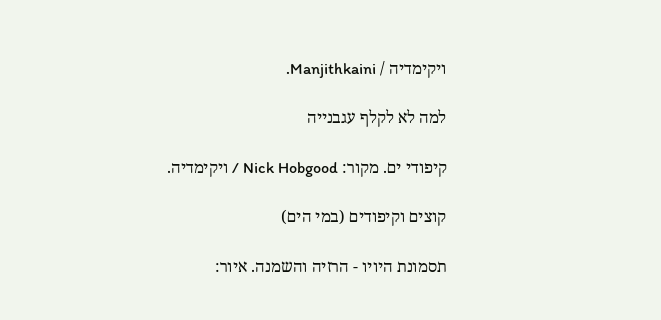ויקימדיה / Manjithkaini.

למה לא לקלף עגבנייה

קיפודי ים. מקור: Nick Hobgood / ויקימדיה.

קוצים וקיפודים (במי הים)

תסמונת היויו - הרזיה והשמנה. איור: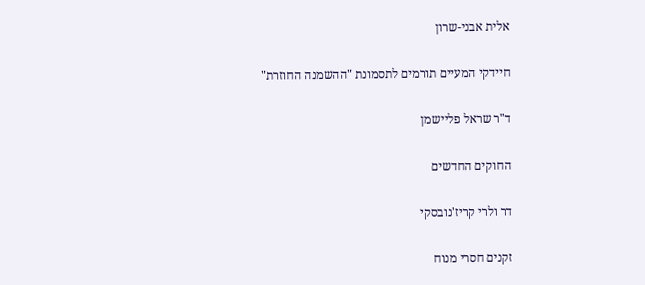אלית אבני-שרון

חיידקי המעיים תורמים לתסמונת "ההשמנה החוזרת"

ד"ר שראל פליישמן

החוקים החדשים

דר ולרי קריז'נובסקי

זקנים חסרי מנוח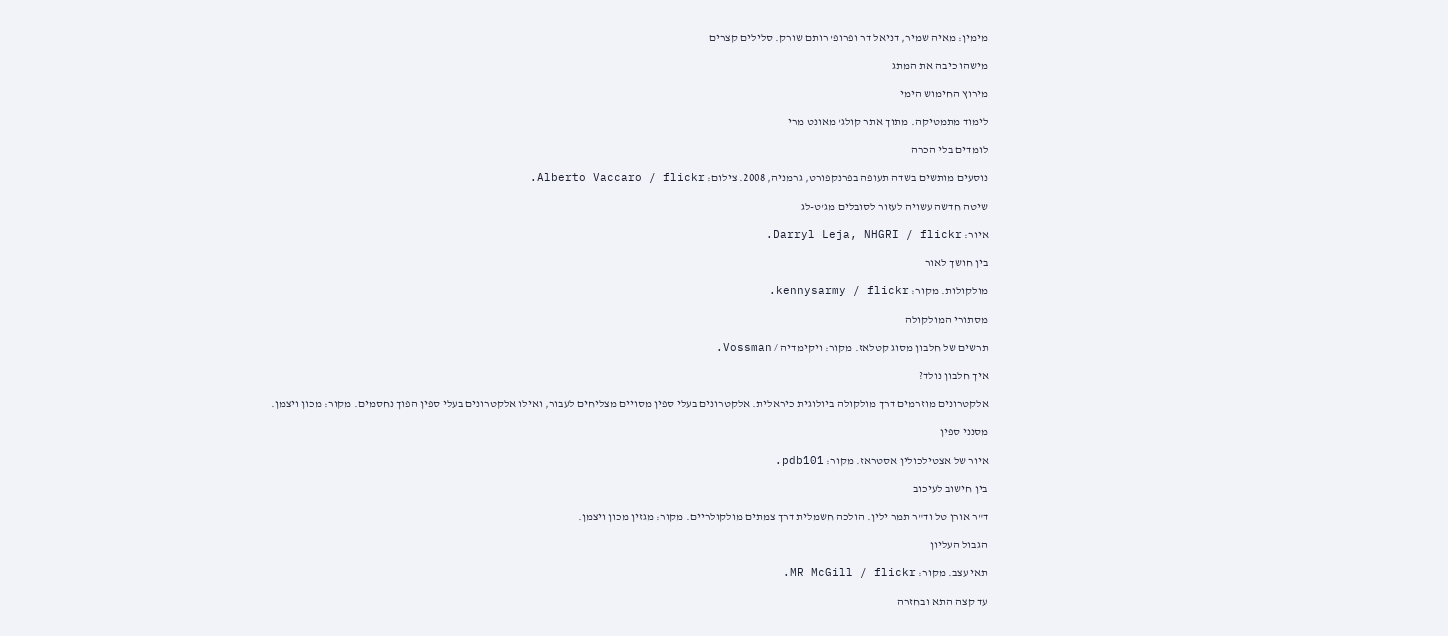מימין: מאיה שמיר, דניאל דר ופרופ' רותם שורק. סלילים קצרים

מישהו כיבה את המתג

מירוץ החימוש הימי

לימוד מתמטיקה. מתוך אתר קולג' מאונט מרי

לומדים בלי הכרה

נוסעים מותשים בשדה תעופה בפרנקפורט, גרמניה, 2008. צילום: Alberto Vaccaro / flickr.

שיטה חדשה עשויה לעזור לסובלים מג'ט-לג

איור: Darryl Leja, NHGRI / flickr.

בין חושך לאור

מולקולות. מקור: kennysarmy / flickr.

מסתורי המולקולה

תרשים של חלבון מסוג קטלאז. מקור: ויקימדיה / Vossman.

איך חלבון נולד?

אלקטרונים מוזרמים דרך מולקולה ביולוגית כיראלית. אלקטרונים בעלי ספין מסויים מצליחים לעבור, ואילו אלקטרונים בעלי ספין הפוך נחסמים. מקור: מכון ויצמן.

מסנני ספין

איור של אצטילכולין אסטראז. מקור: pdb101.

בין חישוב לעיכוב

ד"ר אורן טל וד"ר תמר ילין. הולכה חשמלית דרך צמתים מולקולריים. מקור: מגזין מכון ויצמן.

הגבול העליון

תאי עצב. מקור: MR McGill / flickr.

עד קצה התא ובחזרה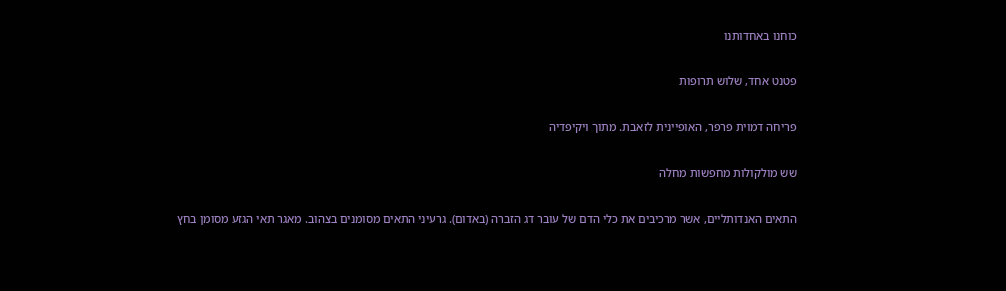כוחנו באחדותנו

פטנט אחד, שלוש תרופות

פריחה דמוית פרפר, האופיינית לזאבת. מתוך ויקיפדיה

שש מולקולות מחפשות מחלה

התאים האנדותליים, אשר מרכיבים את כלי הדם של עובר דג הזברה (באדום). גרעיני התאים מסומנים בצהוב. מאגר תאי הגזע מסומן בחץ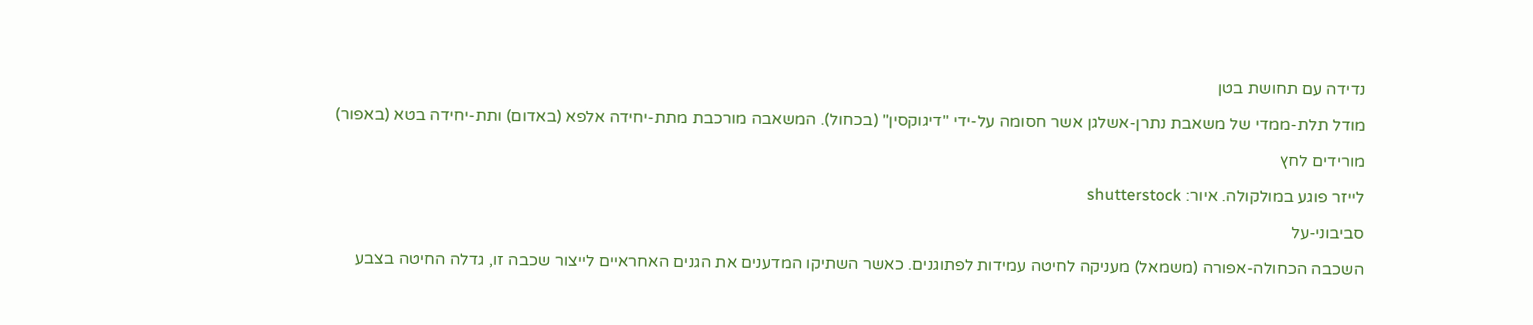נדידה עם תחושת בטן

מודל תלת-ממדי של משאבת נתרן-אשלגן אשר חסומה על-ידי "דיגוקסין" (בכחול). המשאבה מורכבת מתת-יחידה אלפא (באדום) ותת-יחידה בטא (באפור)

מורידים לחץ

לייזר פוגע במולקולה. איור: shutterstock

סביבוני-על

השכבה הכחולה-אפורה (משמאל) מעניקה לחיטה עמידות לפתוגנים. כאשר השתיקו המדענים את הגנים האחראיים לייצור שכבה זו, גדלה החיטה בצבע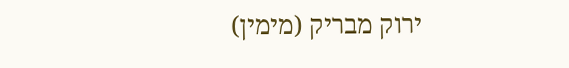ירוק מבריק (מימין)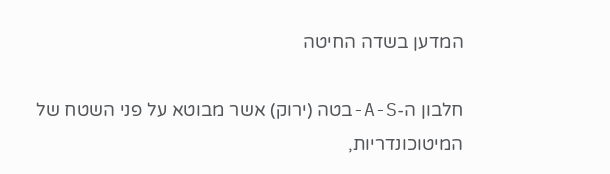המדען בשדה החיטה

חלבון ה-A-S-בטה (ירוק) אשר מבוטא על פני השטח של המיטוכונדריות,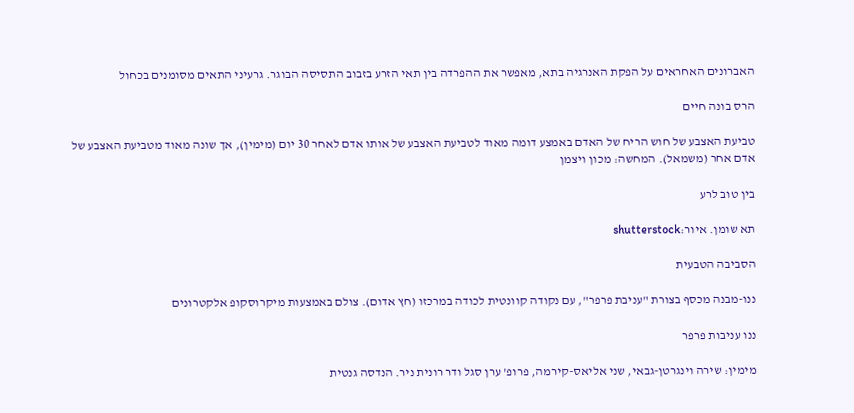האברונים האחראים על הפקת האנרגיה בתא, מאפשר את ההפרדה בין תאי הזרע בזבוב התסיסה הבוגר. גרעיני התאים מסומנים בכחול

הרס בונה חיים

טביעת האצבע של חוש הריח של האדם באמצע דומה מאוד לטביעת האצבע של אותו אדם לאחר 30 יום (מימין), אך שונה מאוד מטביעת האצבע של אדם אחר (משמאל). המחשה: מכון ויצמן

בין טוב לרע

תא שומן. איור:shutterstock

הסביבה הטבעית

ננו-מבנה מכסף בצורת "עניבת פרפר", עם נקודה קוונטית לכודה במרכזו (חץ אדום). צולם באמצעות מיקרוסקופ אלקטרונים

ננו עניבות פרפר

מימין: שירה וינגרטן-גבאי, שני אליאס-קירמה, פרופ' ערן סגל ודר רונית ניר. הנדסה גנטית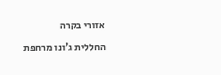אזורי בקרה

החללית ג'ונו מרחפת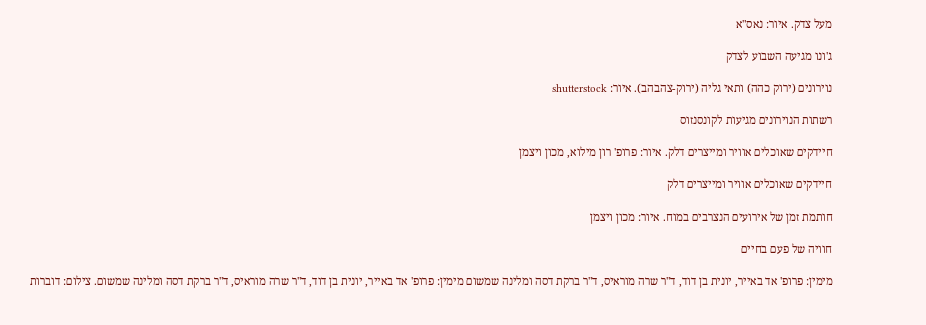מעל צדק. איור: נאס"א

ג'ונו מגיעה השבוע לצדק

נוירונים (ירוק כהה) ותאי גליה (ירוק-צהבהב). איור: shutterstock

רשתות הנוירונים מגיעות לקונסנזוס

חיידקים שאוכלים אוויר ומייצרים דלק. איור: פרופ' רון מילוא, מכון ויצמן

חיידקים שאוכלים אוויר ומייצרים דלק

חותמת זמן של אירועים הנצרבים במוח. איור: מכון ויצמן

חוויה של פעם בחיים

מימין: פרופ' אד באייר, יונית בן דוד, ד"ר שרה מוראיס, ד"ר ברקת דסה ומלינה שמשום מימין: פרופ' אד באייר, יונית בן דוד, ד"ר שרה מוראיס, ד"ר ברקת דסה ומלינה שמשום. צילום: דוברות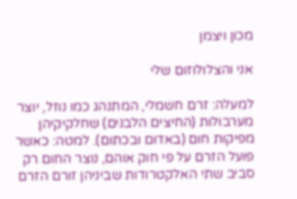מכון ויצמן

אני והצלולוזום שלי

למעלה: זרם חשמלי, המתנהג כמו נוזל, יוצר מערבולות (החיצים הלבנים) שחלקיקיהן מפיקות חום (באדום ובכתום). למטה: כאשר פועל הזרם על פי חוק אוהם, נוצר החום רק סביב שתי האלקטרודות שביניהן זורם הזרם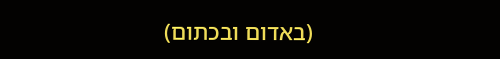(באדום ובכתום)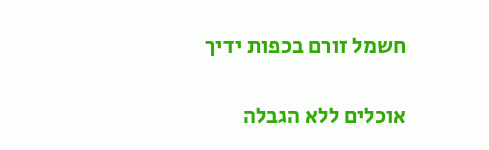חשמל זורם בכפות ידיך

אוכלים ללא הגבלה